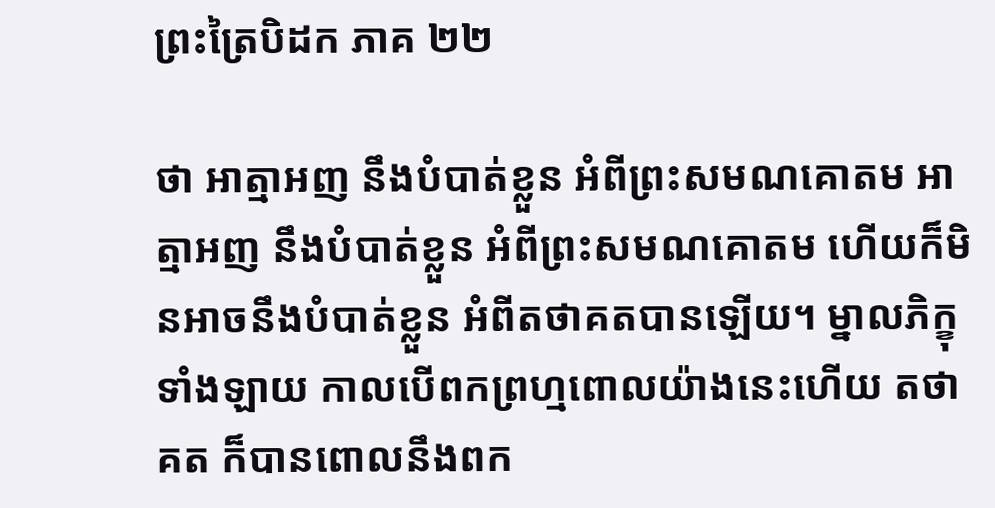ព្រះត្រៃបិដក ភាគ ២២

ថា អាត្មាអញ នឹងបំបាត់ខ្លួន អំពីព្រះសមណគោតម អាត្មាអញ នឹងបំបាត់ខ្លួន អំពីព្រះសមណគោតម ហើយក៏មិនអាចនឹងបំបាត់ខ្លួន អំពីតថាគតបានឡើយ។ ម្នាលភិក្ខុទាំងឡាយ កាលបើពកព្រហ្មពោលយ៉ាងនេះហើយ តថាគត ក៏បានពោលនឹងពក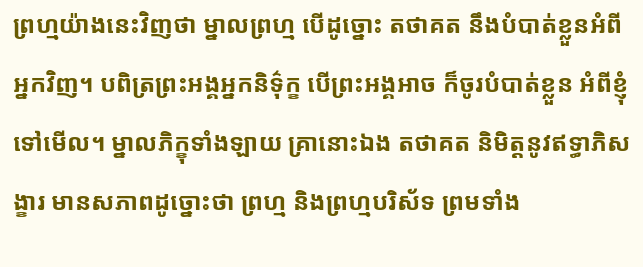ព្រហ្មយ៉ាងនេះវិញថា ម្នាលព្រហ្ម បើដូច្នោះ តថាគត នឹងបំបាត់ខ្លួនអំពីអ្នកវិញ។ បពិត្រព្រះអង្គអ្នកនិទ៌ុក្ខ បើព្រះអង្គអាច ក៏ចូរបំបាត់ខ្លួន អំពីខ្ញុំទៅមើល។ ម្នាលភិក្ខុទាំងឡាយ គ្រានោះឯង តថាគត និមិត្តនូវឥទ្ធាភិសង្ខារ មានសភាពដូច្នោះថា ព្រហ្ម និងព្រហ្មបរិស័ទ ព្រមទាំង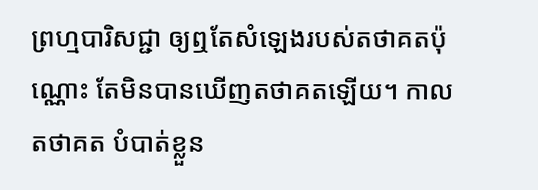ព្រហ្មបារិសជ្ជា ឲ្យឮតែសំឡេងរបស់តថាគតប៉ុណ្ណោះ តែមិនបានឃើញតថាគតឡើយ។ កាលតថាគត បំបាត់ខ្លួន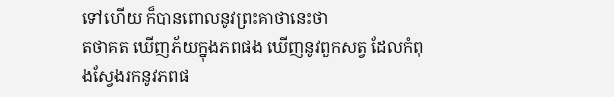ទៅហើយ ក៏បានពោលនូវព្រះគាថានេះថា
តថាគត ឃើញភ័យក្នុងភពផង ឃើញនូវពួកសត្វ ដែលកំពុងស្វែងរកនូវភពផ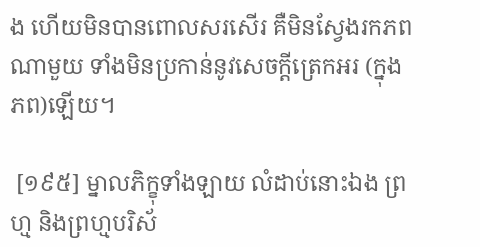ង ហើយមិនបានពោលសរសើរ គឺមិនស្វែងរកភពណាមួយ ទាំងមិនប្រកាន់នូវសេចក្តីត្រេកអរ (ក្នុងភព)ឡើយ។

 [១៩៥] ម្នាលភិក្ខុទាំងឡាយ លំដាប់នោះឯង ព្រហ្ម និងព្រហ្មបរិស័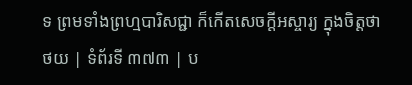ទ ព្រមទាំងព្រហ្មបារិសជ្ជា ក៏កើតសេចក្តីអស្ចារ្យ ក្នុងចិត្តថា
ថយ | ទំព័រទី ៣៧៣ | ប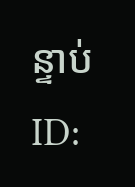ន្ទាប់
ID: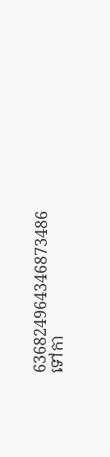636824964346873486
ទៅកា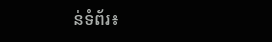ន់ទំព័រ៖